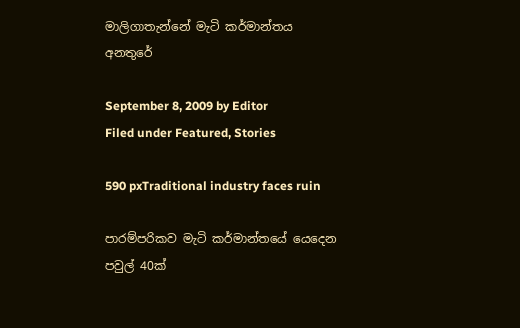මාලිගාතැන්නේ මැටි කර්මාන්තය අනතුරේ

September 8, 2009 by Editor
Filed under Featured, Stories

590 pxTraditional industry faces ruin

පාරම්පරිකව මැටි කර්මාන්තයේ යෙදෙන පවුල් 40ක්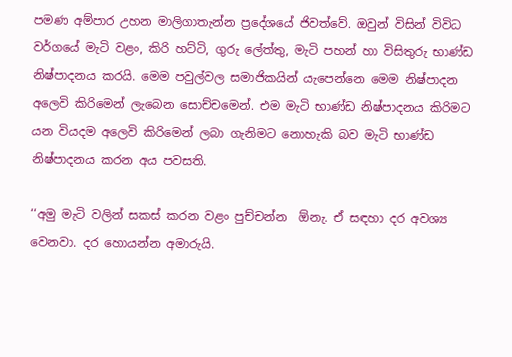පමණ අම්පාර උහන මාලිගාතැන්න ප්‍රදේශයේ ජිවත්වේ. ඔවුන් විසින් විවිධ වර්ගයේ මැටි වළං, කිරි හට්ටි, ගුරු ලේත්තු, මැටි පහන් හා විසිතුරු භාණ්ඩ නිෂ්පාදනය කරයි. මෙම පවුල්වල සමාජිකයින් යැපෙන්නෙ මෙම නිෂ්පාදන අලෙවි කිරිමෙන් ලැබෙන සොච්චමෙන්. එම මැටි භාණ්ඩ නිෂ්පාදනය කිරිමට යන වියදම අලෙවි කිරිමෙන් ලබා ගැනිමට නොහැකි බව මැටි භාණ්ඩ නිෂ්පාදනය කරන අය පවසති.

‘‘අමු මැටි වලින් සකස් කරන වළං පුච්චන්න  ඕනැ. ඒ සඳහා දර අවශ්‍ය වෙනවා. දර හොයන්න අමාරුයි.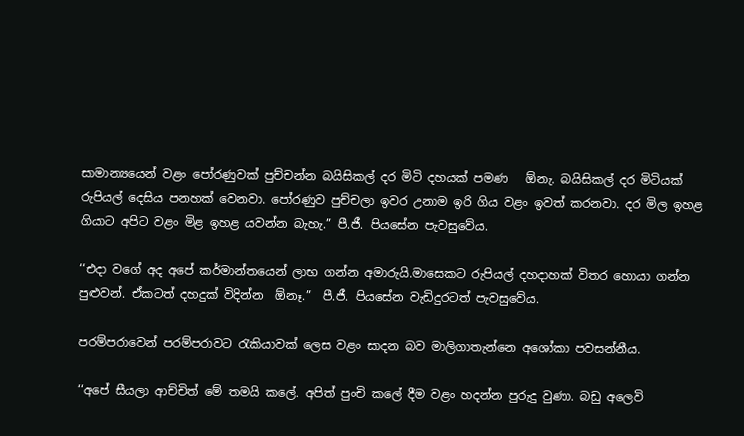සාමාන්‍යයෙන් වළං පෝරණුවක් පුච්චන්න බයිසිකල් දර මිටි දහයක් පමණ   ඕනැ. බයිසිකල් දර මිටියක් රුපියල් දෙසිය පනහක් වෙනවා. පෝරණුව පුච්චලා ඉවර උනාම ඉරි ගිය වළං ඉවත් කරනවා. දර මිල ඉහළ ගියාට අපිට වළං මිළ ඉහළ යවන්න බැහැ.” පී.ජී. පියසේන පැවසුවේය.

‘‘එදා වගේ අද අපේ කර්මාන්තයෙන් ලාභ ගන්න අමාරුයි.මාසෙකට රුපියල් දහදාහක් විතර හොයා ගන්න පුළුවන්. ඒකටත් දහදුක් විදින්න  ඕනෑ.”  පී.ජී. පියසේන වැඩිදුරටත් පැවසුවේය.

පරම්පරාවෙන් පරම්පරාවට රැකියාවක් ලෙස වළං සාදන බව මාලිගාතැන්නෙ අශෝකා පවසන්නීය.

‘‘අපේ සීයලා ආච්චිත් මේ තමයි කලේ. අපිත් පුංචි කලේ දීම වළං හදන්න පුරුදු වුණා. බඩු අලෙවි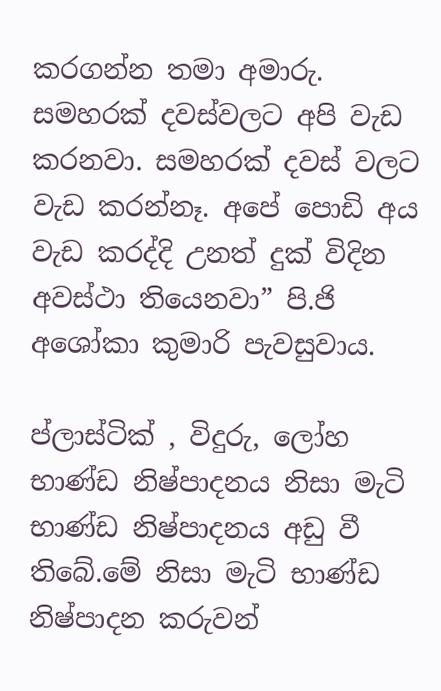කරගන්න තමා අමාරු. සමහරක් දවස්වලට අපි වැඩ කරනවා. සමහරක් දවස් වලට වැඩ කරන්නෑ. අපේ පොඩි අය වැඩ කරද්දි උනත් දුක් විදින අවස්ථා තියෙනවා” පි.ජි අශෝකා කුමාරි පැවසුවාය.

ප්ලාස්ටික් , විදුරු, ලෝහ භාණ්ඩ නිෂ්පාදනය නිසා මැටි භාණ්ඩ නිෂ්පාදනය අඩු වී තිබේ.මේ නිසා මැටි භාණ්ඩ නිෂ්පාදන කරුවන්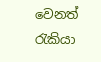වෙනත් රැකියා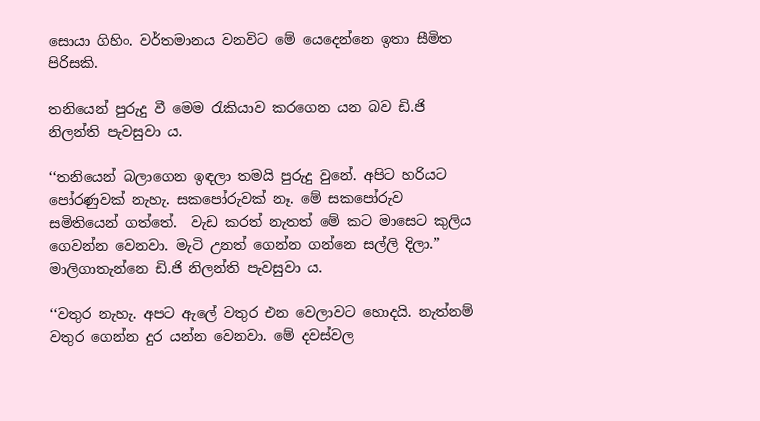සොයා ගිහිං. වර්තමානය වනවිට මේ යෙදෙන්නෙ ඉතා සීමිත පිරිසකි.

තනියෙන් පුරුදු වී මෙම රැකියාව කරගෙන යන බව ඩි.ජි නිලන්ති පැවසුවා ය.

‘‘තනියෙන් බලාගෙන ඉඳලා තමයි පුරුදු වුනේ. අපිට හරියට පෝරණුවක් නැහැ. සකපෝරුවක් නෑ. මේ සකපෝරුව සමිතියෙන් ගත්තේ.  වැඩ කරත් නැතත් මේ කට මාසෙට කුලිය ගෙවන්න වෙනවා. මැටි උනත් ගෙන්න ගන්නෙ සල්ලි දිලා.” මාලිගාතැන්නෙ ඩි.ජි නිලන්ති පැවසුවා ය.

‘‘වතුර නැහැ. අපට ඇලේ වතුර එන වෙලාවට හොදයි. නැත්නම් වතුර ගෙන්න දුර යන්න වෙනවා. මේ දවස්වල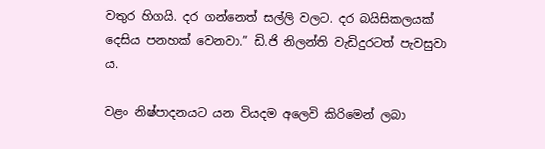වතුර හිගයි. දර ගන්නෙත් සල්ලි වලට. දර බයිසිකලයක් දෙසිය පනහක් වෙනවා.” ඩි.ජි නිලන්ති වැඩිදුරටත් පැවසුවා ය.

වළං නිෂ්පාදනයට යන වියදම අලෙවි කිරිමෙන් ලබා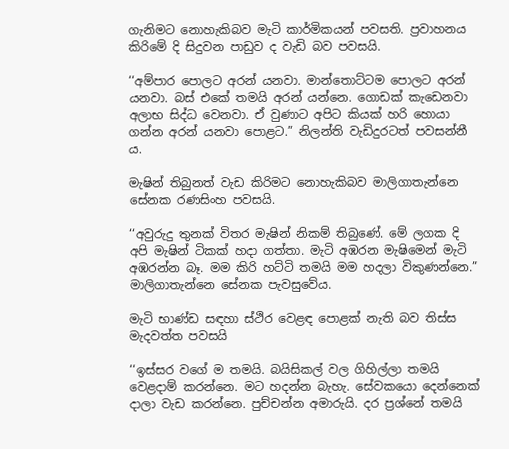ගැනිමට නොහැකිබව මැටි කාර්මිකයන් පවසති. ප්‍රවාහනය කිරිමේ දි සිදුවන පාඩුව ද වැඩි බව පවසයි.

‘‘අම්පාර පොලට අරන් යනවා. මාන්තොට්ටම පොලට අරන් යනවා. බස් එකේ තමයි අරන් යන්නෙ. ගොඩක් කැඩෙනවා අලාභ සිද්ධ වෙනවා. ඒ වුණාට අපිට කියක් හරි හොයා ගන්න අරන් යනවා පොළට.” නිලන්ති වැඩිදුරටත් පවසන්නී ය.

මැෂින් තිබුනත් වැඩ කිරිමට නොහැකිබව මාලිගාතැන්නෙ සේනක රණසිංහ පවසයි.

‘‘අවුරුදු තුනක් විතර මැෂින් නිකම් තිබුණේ. මේ ලගක දි අපි මැෂින් ටිකක් හදා ගත්තා. මැටි අඹරන මැෂිමෙන් මැටි අඹරන්න බෑ. මම කිරි හට්ටි තමයි මම හදලා විකුණන්නෙ.” මාලිගාතැන්නෙ සේනක පැවසුවේය.

මැටි භාණ්ඩ සඳහා ස්ථිර වෙළඳ පොළක් නැති බව තිස්ස මැදවත්ත පවසයි

‘‘ඉස්සර වගේ ම තමයි. බයිසිකල් වල ගිහිල්ලා තමයි වෙළදාම් කරන්නෙ. මට හදන්න බැහැ. සේවකයො දෙන්නෙක් දාලා වැඩ කරන්නෙ. පුච්චන්න අමාරුයි. දර ප්‍රශ්නේ තමයි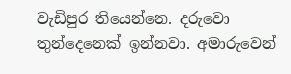වැඩිපුර තියෙන්නෙ. දරුවො තුන්දෙනෙක් ඉන්නවා. අමාරුවෙන්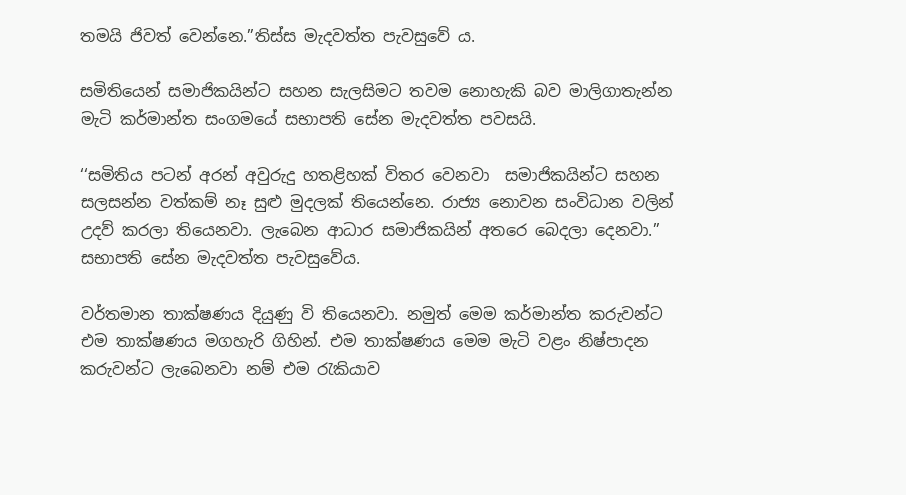තමයි ජිවත් වෙන්නෙ.”තිස්ස මැදවත්ත පැවසුවේ ය.

සමිතියෙන් සමාජිකයින්ට සහන සැලසිමට තවම නොහැකි බව මාලිගාතැන්න මැටි කර්මාන්ත සංගමයේ සභාපති සේන මැදවත්ත පවසයි.

‘‘සමිතිය පටන් අරන් අවුරුදු හතළිහක් විතර වෙනවා  සමාජිකයින්ට සහන සලසන්න වත්කම් නෑ සුළු මුදලක් තියෙන්නෙ. රාජ්‍ය නොවන සංවිධාන වලින් උදව් කරලා තියෙනවා. ලැබෙන ආධාර සමාජිකයින් අතරෙ බෙදලා දෙනවා.” සභාපති සේන මැදවත්ත පැවසුවේය.

වර්තමාන තාක්ෂණය දියුණු වි තියෙනවා. නමුත් මෙම කර්මාන්ත කරුවන්ට එම තාක්ෂණය මගහැරි ගිහින්. එම තාක්ෂණය මෙම මැටි වළං නිෂ්පාදන කරුවන්ට ලැබෙනවා නම් එම රැකියාව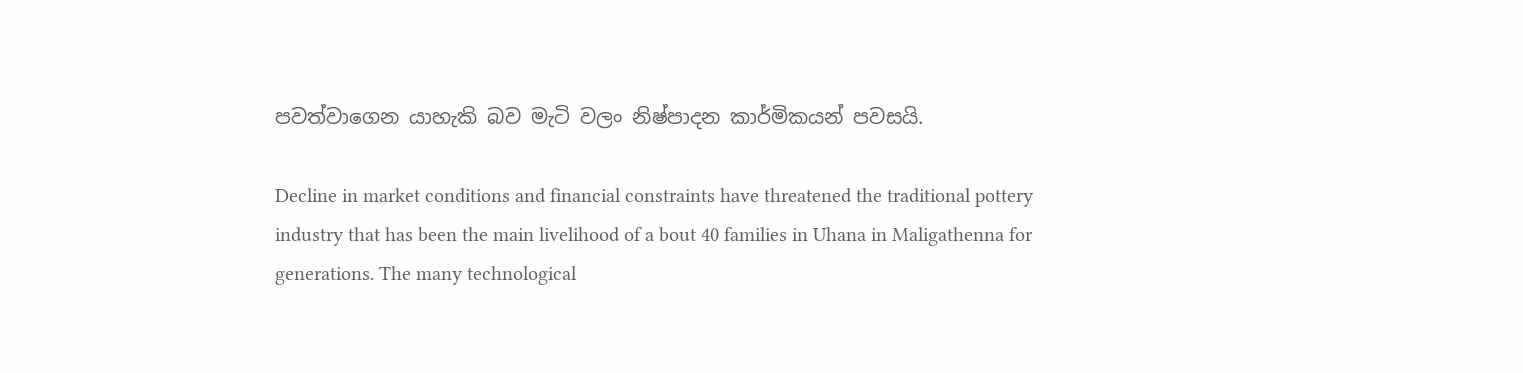පවත්වාගෙන යාහැකි බව මැටි වලං නිෂ්පාදන කාර්මිකයන් පවසයි.

Decline in market conditions and financial constraints have threatened the traditional pottery industry that has been the main livelihood of a bout 40 families in Uhana in Maligathenna for generations. The many technological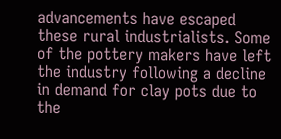advancements have escaped these rural industrialists. Some of the pottery makers have left the industry following a decline in demand for clay pots due to the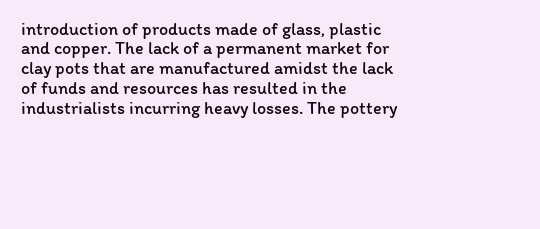introduction of products made of glass, plastic and copper. The lack of a permanent market for clay pots that are manufactured amidst the lack of funds and resources has resulted in the industrialists incurring heavy losses. The pottery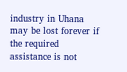industry in Uhana may be lost forever if the required assistance is not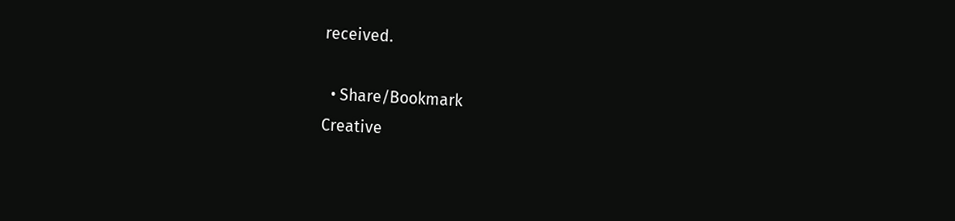received.

  • Share/Bookmark
Creative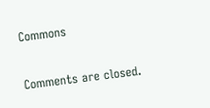Commons

Comments are closed.